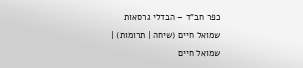כפר חב"ד – הבדלי גרסאות
שמואל חיים (שיחה | תרומות) |
שמואל חיים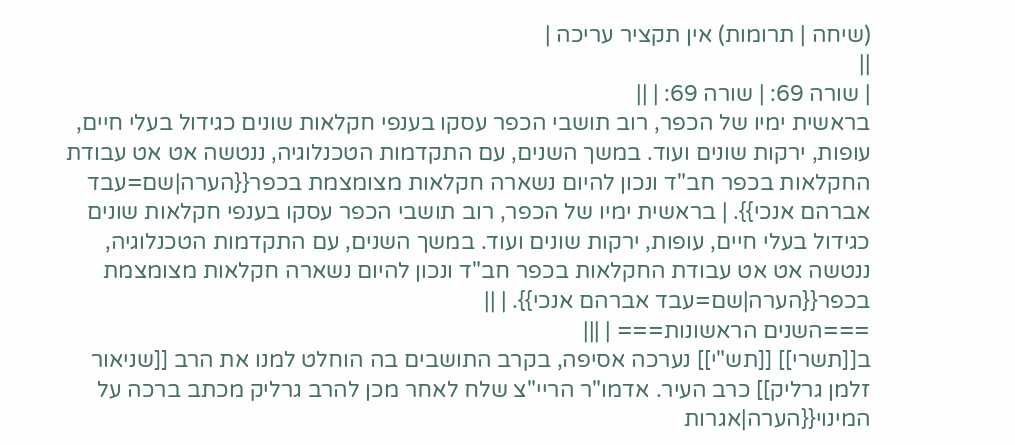(שיחה | תרומות) אין תקציר עריכה |
||
| שורה 69: | שורה 69: | ||
בראשית ימיו של הכפר, רוב תושבי הכפר עסקו בענפי חקלאות שונים כגידול בעלי חיים, עופות, ירקות שונים ועוד. במשך השנים, עם התקדמות הטכנלוגיה, ננטשה אט אט עבודת החקלאות בכפר חב"ד ונכון להיום נשארה חקלאות מצומצמת בכפר{{הערה|שם=עבד אברהם אנכי}}. | בראשית ימיו של הכפר, רוב תושבי הכפר עסקו בענפי חקלאות שונים כגידול בעלי חיים, עופות, ירקות שונים ועוד. במשך השנים, עם התקדמות הטכנלוגיה, ננטשה אט אט עבודת החקלאות בכפר חב"ד ונכון להיום נשארה חקלאות מצומצמת בכפר{{הערה|שם=עבד אברהם אנכי}}. | ||
===השנים הראשונות=== | |||
ב[[תשרי]] [[תש"י]] נערכה אסיפה, בקרב התושבים בה הוחלט למנו את הרב [[שניאור זלמן גרליק]] כרב העיר. אדמו"ר הריי"צ שלח לאחר מכן להרב גרליק מכתב ברכה על המינוי{{הערה|אגרות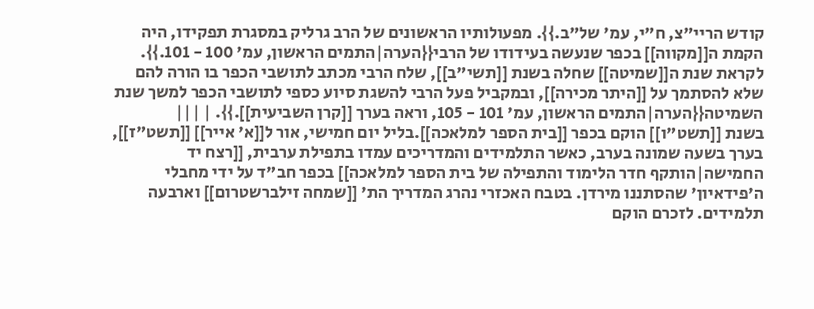קודש הריי"צ, ח"י, עמ' של"ב.}}. מפעולותיו הראשונים של הרב גרליק במסגרת תפקידו, היה הקמת ה[[מקווה]] בכפר שנעשה בעידודו של הרבי{{הערה|התמים הראשון, עמ' 100 - 101.}}. לקראת שנת ה[[שמיטה]] שחלה בשנת [[תשי"ב]], שלח הרבי מכתב לתושבי הכפר בו הורה להם שלא להסתמך על [[היתר מכירה]], ובמקביל פעל הרבי להשגת סיוע כספי לתושבי הכפר למשך שנת השמיטה{{הערה|התמים הראשון, עמ' 101 - 105, וראה בערך [[קרן השביעית]].}}. | |||
בשנת [[תשט"ו]] הוקם בכפר [[בית הספר למלאכה]].בליל יום חמישי, אור ל[[א' אייר]] [[תשט"ז]], בערך בשעה שמונה בערב, כאשר התלמידים והמדריכים עמדו בתפילת ערבית, [[רצח יד החמישה|הותקף חדר הלימוד והתפילה של בית הספר למלאכה]] בכפר חב"ד על ידי מחבלי ה'פידאיון' שהסתננו מירדן. בטבח האכזרי נהרג המדריך הת' [[שמחה זילברשטרום]] וארבעה תלמידים. לזכרם הוקם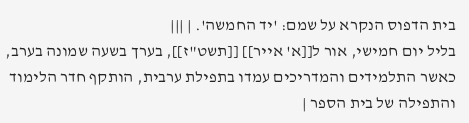בית הדפוס הנקרא על שמם: 'יד החמשה'. | |||
בליל יום חמישי, אור ל[[א' אייר]] [[תשט"ז]], בערך בשעה שמונה בערב, כאשר התלמידים והמדריכים עמדו בתפילת ערבית, הותקף חדר הלימוד והתפילה של בית הספר |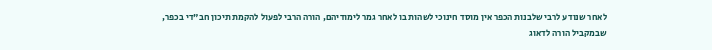לאחר שנודע לרבי שלבנות הכפר אין מוסד חינוכי לשהות בו לאחר גמר לימודיהם, הורה הרבי לפעול להקמת תיכון חב"די בכפר, שבמקביל הורה לדאוג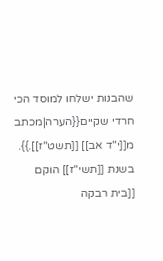שהבנות ישלחו למוסד הכי חרדי שקיים{{הערה|מכתב מ[[י"ד אב]] [[תשט"ז]].}}. בשנת [[תשי"ז]] הוקם [[בית רבקה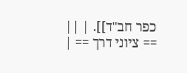כפר חב"ד]]. | ||
== ציוני דרך == |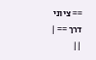== ציוני דרך == | ||